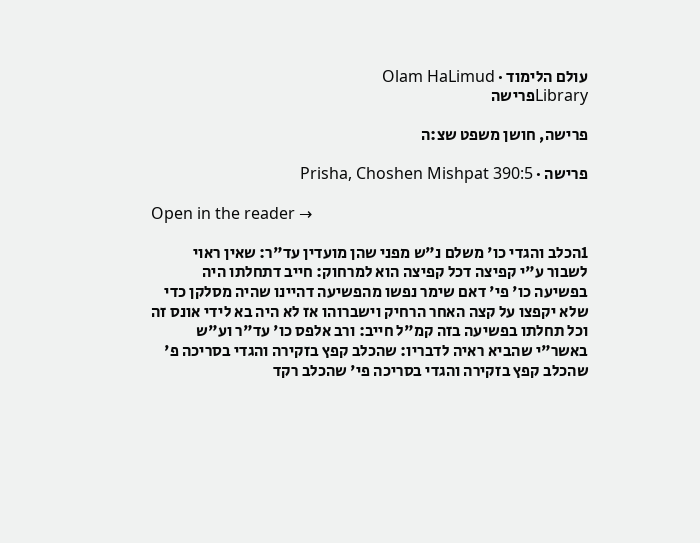עולם הלימוד · Olam HaLimud
Libraryפרישה

פרישה, חושן משפט שצ:ה

פרישה · Prisha, Choshen Mishpat 390:5

Open in the reader →

1הכלב והגדי כו' משלם נ"ש מפני שהן מועדין עד"ר: שאין ראוי לשבור ע"י קפיצה דכל קפיצה הוא למרחוק: חייב דתחלתו היה בפשיעה כו' פי' דאם שימר נפשו מהפשיעה דהיינו שהיה מסלקן כדי שלא יקפצו על קצה האחר הרחיק וישברוהו אז לא היה בא לידי אונס זה וכל תחלתו בפשיעה בזה קמ"ל חייב: ורב אלפס כו' עד"ר וע"ש באשר"י שהביא ראיה לדבריו: שהכלב קפץ בזקירה והגדי בסריכה פ' שהכלב קפץ בזקירה והגדי בסריכה פי' שהכלב רקד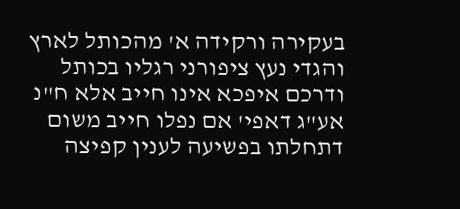בעקירה ורקידה א' מהכותל לארץ והגדי נעץ ציפורני רגליו בכותל ודרכם איפכא אינו חייב אלא ח"נ אע"ג דאפי' אם נפלו חייב משום דתחלתו בפשיעה לענין קפיצה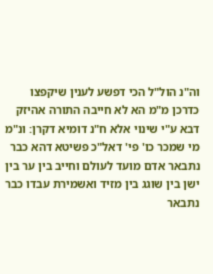וה"נ הול"ל הכי דפשע לענין שיקפצו כדרכן מ"מ הא לא חייבה התורה אהיזק דבא ע"י שינוי אלא ח"נ דומיא דקרן: ונ"מ מי שמכר כו' פי' דאל"כ פשיטא דהא כבר נתבאר אדם מועד לעולם וחייב בין ער בין ישן בין שוגג בין מזיד ואשמירת עבדו כבר נתבאר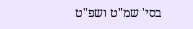בסי' שמ"ט ושפ"ט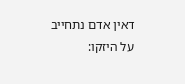דאין אדם נתחייב על היזקו: